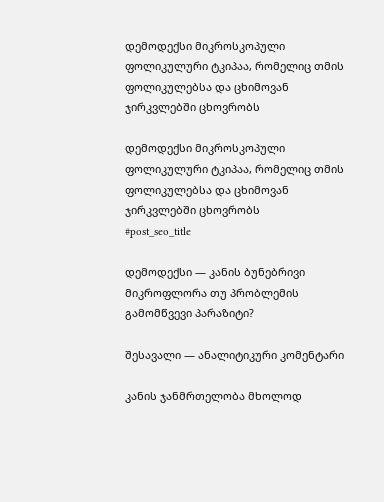დემოდექსი მიკროსკოპული ფოლიკულური ტკიპაა, რომელიც თმის ფოლიკულებსა და ცხიმოვან ჯირკვლებში ცხოვრობს

დემოდექსი მიკროსკოპული ფოლიკულური ტკიპაა, რომელიც თმის ფოლიკულებსა და ცხიმოვან ჯირკვლებში ცხოვრობს
#post_seo_title

დემოდექსი — კანის ბუნებრივი მიკროფლორა თუ პრობლემის გამომწვევი პარაზიტი?

შესავალი — ანალიტიკური კომენტარი

კანის ჯანმრთელობა მხოლოდ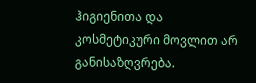ჰიგიენითა და კოსმეტიკური მოვლით არ განისაზღვრება.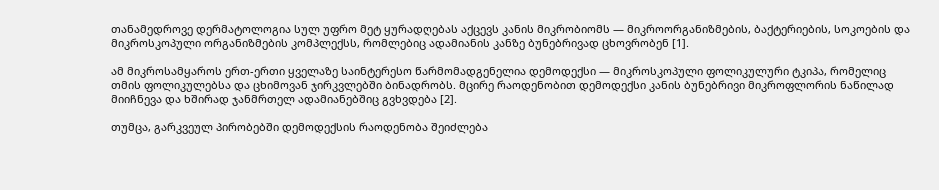თანამედროვე დერმატოლოგია სულ უფრო მეტ ყურადღებას აქცევს კანის მიკრობიომს — მიკროორგანიზმების, ბაქტერიების, სოკოების და მიკროსკოპული ორგანიზმების კომპლექსს, რომლებიც ადამიანის კანზე ბუნებრივად ცხოვრობენ [1].

ამ მიკროსამყაროს ერთ-ერთი ყველაზე საინტერესო წარმომადგენელია დემოდექსი — მიკროსკოპული ფოლიკულური ტკიპა, რომელიც თმის ფოლიკულებსა და ცხიმოვან ჯირკვლებში ბინადრობს. მცირე რაოდენობით დემოდექსი კანის ბუნებრივი მიკროფლორის ნაწილად მიიჩნევა და ხშირად ჯანმრთელ ადამიანებშიც გვხვდება [2].

თუმცა, გარკვეულ პირობებში დემოდექსის რაოდენობა შეიძლება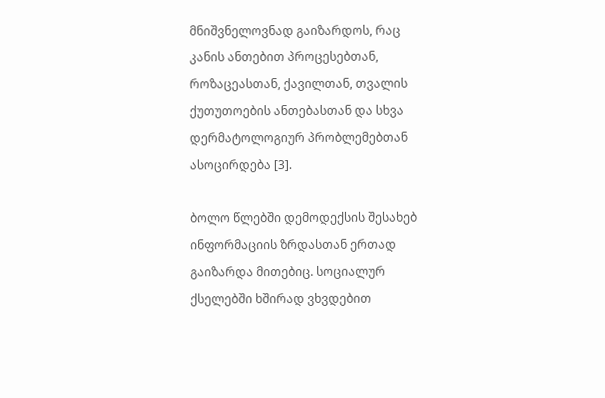მნიშვნელოვნად გაიზარდოს, რაც კანის ანთებით პროცესებთან, როზაცეასთან, ქავილთან, თვალის ქუთუთოების ანთებასთან და სხვა დერმატოლოგიურ პრობლემებთან ასოცირდება [3].

ბოლო წლებში დემოდექსის შესახებ ინფორმაციის ზრდასთან ერთად გაიზარდა მითებიც. სოციალურ ქსელებში ხშირად ვხვდებით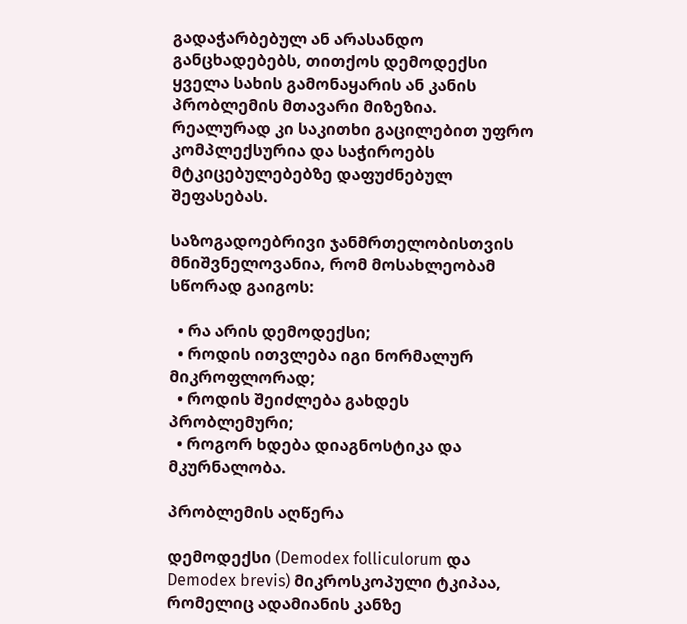გადაჭარბებულ ან არასანდო განცხადებებს, თითქოს დემოდექსი ყველა სახის გამონაყარის ან კანის პრობლემის მთავარი მიზეზია. რეალურად კი საკითხი გაცილებით უფრო კომპლექსურია და საჭიროებს მტკიცებულებებზე დაფუძნებულ შეფასებას.

საზოგადოებრივი ჯანმრთელობისთვის მნიშვნელოვანია, რომ მოსახლეობამ სწორად გაიგოს:

  • რა არის დემოდექსი;
  • როდის ითვლება იგი ნორმალურ მიკროფლორად;
  • როდის შეიძლება გახდეს პრობლემური;
  • როგორ ხდება დიაგნოსტიკა და მკურნალობა.

პრობლემის აღწერა

დემოდექსი (Demodex folliculorum და Demodex brevis) მიკროსკოპული ტკიპაა, რომელიც ადამიანის კანზე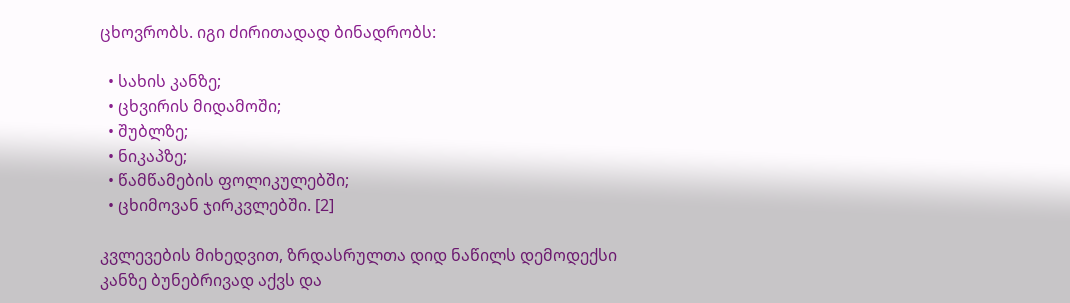ცხოვრობს. იგი ძირითადად ბინადრობს:

  • სახის კანზე;
  • ცხვირის მიდამოში;
  • შუბლზე;
  • ნიკაპზე;
  • წამწამების ფოლიკულებში;
  • ცხიმოვან ჯირკვლებში. [2]

კვლევების მიხედვით, ზრდასრულთა დიდ ნაწილს დემოდექსი კანზე ბუნებრივად აქვს და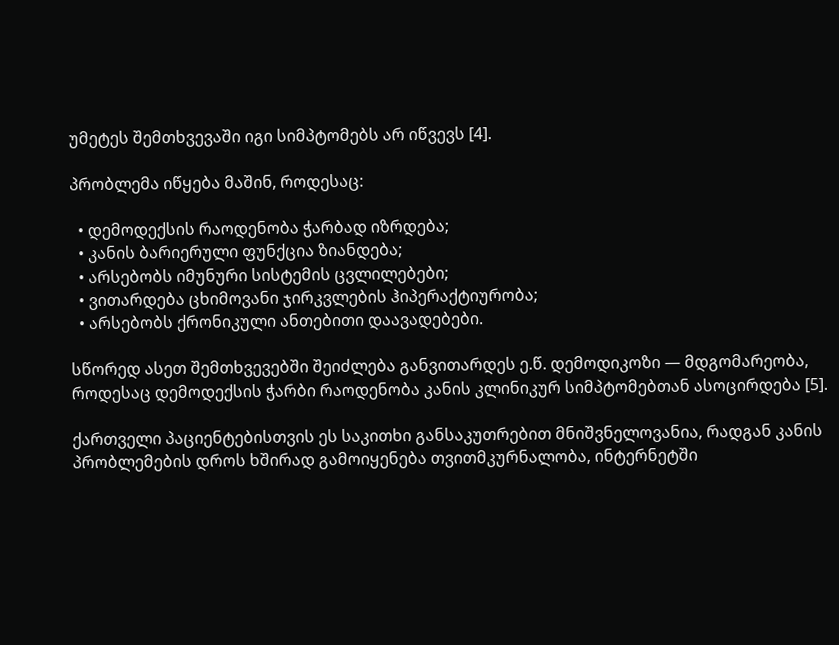უმეტეს შემთხვევაში იგი სიმპტომებს არ იწვევს [4].

პრობლემა იწყება მაშინ, როდესაც:

  • დემოდექსის რაოდენობა ჭარბად იზრდება;
  • კანის ბარიერული ფუნქცია ზიანდება;
  • არსებობს იმუნური სისტემის ცვლილებები;
  • ვითარდება ცხიმოვანი ჯირკვლების ჰიპერაქტიურობა;
  • არსებობს ქრონიკული ანთებითი დაავადებები.

სწორედ ასეთ შემთხვევებში შეიძლება განვითარდეს ე.წ. დემოდიკოზი — მდგომარეობა, როდესაც დემოდექსის ჭარბი რაოდენობა კანის კლინიკურ სიმპტომებთან ასოცირდება [5].

ქართველი პაციენტებისთვის ეს საკითხი განსაკუთრებით მნიშვნელოვანია, რადგან კანის პრობლემების დროს ხშირად გამოიყენება თვითმკურნალობა, ინტერნეტში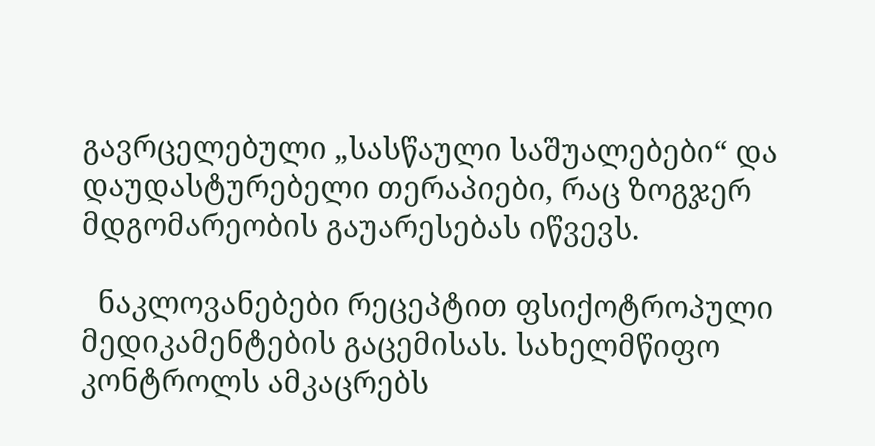გავრცელებული „სასწაული საშუალებები“ და დაუდასტურებელი თერაპიები, რაც ზოგჯერ მდგომარეობის გაუარესებას იწვევს.

  ნაკლოვანებები რეცეპტით ფსიქოტროპული მედიკამენტების გაცემისას. სახელმწიფო კონტროლს ამკაცრებს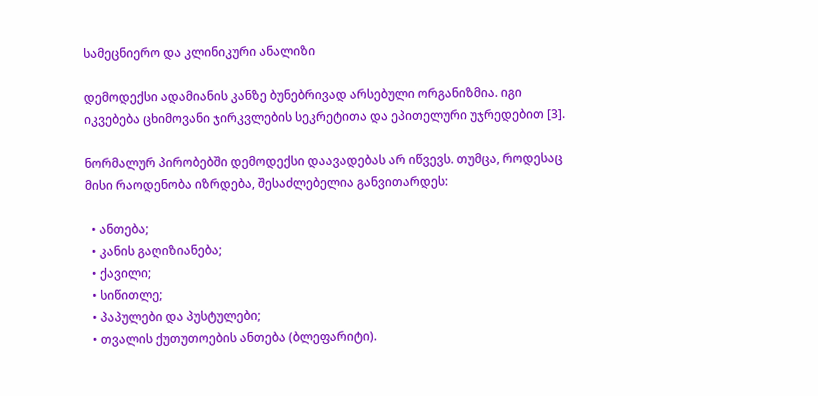სამეცნიერო და კლინიკური ანალიზი

დემოდექსი ადამიანის კანზე ბუნებრივად არსებული ორგანიზმია. იგი იკვებება ცხიმოვანი ჯირკვლების სეკრეტითა და ეპითელური უჯრედებით [3].

ნორმალურ პირობებში დემოდექსი დაავადებას არ იწვევს. თუმცა, როდესაც მისი რაოდენობა იზრდება, შესაძლებელია განვითარდეს:

  • ანთება;
  • კანის გაღიზიანება;
  • ქავილი;
  • სიწითლე;
  • პაპულები და პუსტულები;
  • თვალის ქუთუთოების ანთება (ბლეფარიტი).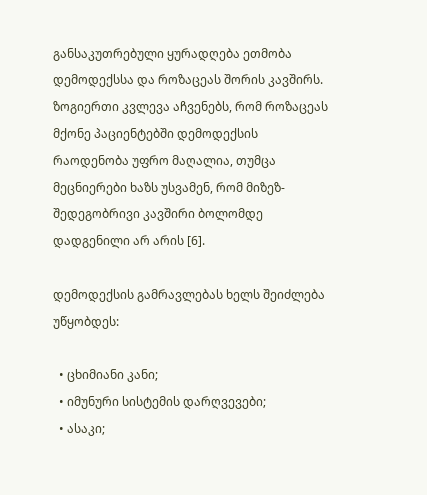განსაკუთრებული ყურადღება ეთმობა დემოდექსსა და როზაცეას შორის კავშირს. ზოგიერთი კვლევა აჩვენებს, რომ როზაცეას მქონე პაციენტებში დემოდექსის რაოდენობა უფრო მაღალია, თუმცა მეცნიერები ხაზს უსვამენ, რომ მიზეზ-შედეგობრივი კავშირი ბოლომდე დადგენილი არ არის [6].

დემოდექსის გამრავლებას ხელს შეიძლება უწყობდეს:

  • ცხიმიანი კანი;
  • იმუნური სისტემის დარღვევები;
  • ასაკი;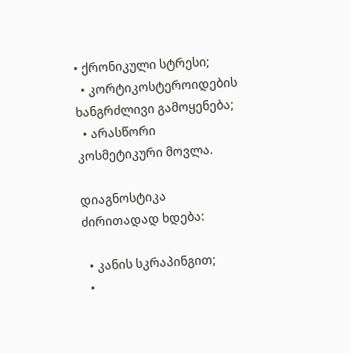• ქრონიკული სტრესი;
  • კორტიკოსტეროიდების ხანგრძლივი გამოყენება;
  • არასწორი კოსმეტიკური მოვლა.

დიაგნოსტიკა ძირითადად ხდება:

  • კანის სკრაპინგით;
  •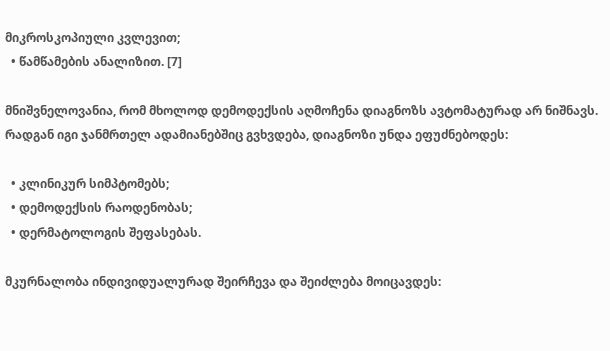მიკროსკოპიული კვლევით;
  • წამწამების ანალიზით. [7]

მნიშვნელოვანია, რომ მხოლოდ დემოდექსის აღმოჩენა დიაგნოზს ავტომატურად არ ნიშნავს. რადგან იგი ჯანმრთელ ადამიანებშიც გვხვდება, დიაგნოზი უნდა ეფუძნებოდეს:

  • კლინიკურ სიმპტომებს;
  • დემოდექსის რაოდენობას;
  • დერმატოლოგის შეფასებას.

მკურნალობა ინდივიდუალურად შეირჩევა და შეიძლება მოიცავდეს: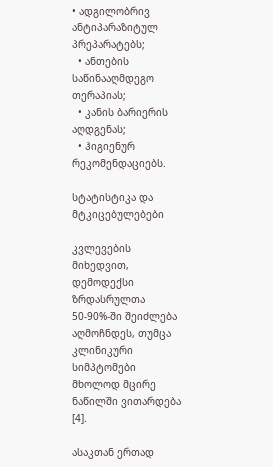• ადგილობრივ ანტიპარაზიტულ პრეპარატებს;
  • ანთების საწინააღმდეგო თერაპიას;
  • კანის ბარიერის აღდგენას;
  • ჰიგიენურ რეკომენდაციებს.

სტატისტიკა და მტკიცებულებები

კვლევების მიხედვით, დემოდექსი ზრდასრულთა 50-90%-ში შეიძლება აღმოჩნდეს, თუმცა კლინიკური სიმპტომები მხოლოდ მცირე ნაწილში ვითარდება [4].

ასაკთან ერთად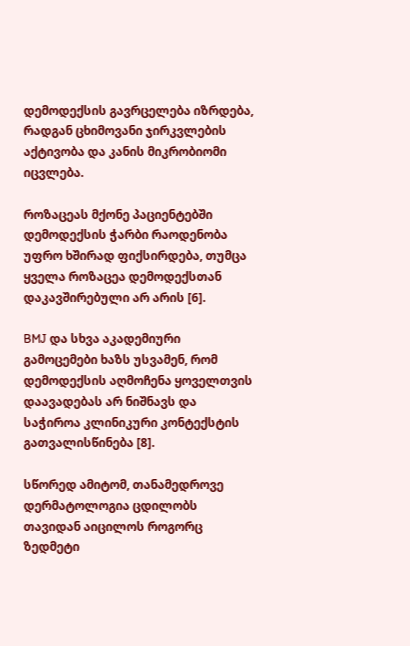დემოდექსის გავრცელება იზრდება, რადგან ცხიმოვანი ჯირკვლების აქტივობა და კანის მიკრობიომი იცვლება.

როზაცეას მქონე პაციენტებში დემოდექსის ჭარბი რაოდენობა უფრო ხშირად ფიქსირდება, თუმცა ყველა როზაცეა დემოდექსთან დაკავშირებული არ არის [6].

BMJ და სხვა აკადემიური გამოცემები ხაზს უსვამენ, რომ დემოდექსის აღმოჩენა ყოველთვის დაავადებას არ ნიშნავს და საჭიროა კლინიკური კონტექსტის გათვალისწინება [8].

სწორედ ამიტომ, თანამედროვე დერმატოლოგია ცდილობს თავიდან აიცილოს როგორც ზედმეტი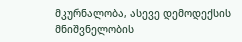მკურნალობა, ასევე დემოდექსის მნიშვნელობის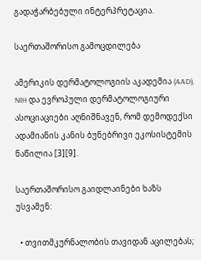გადაჭარბებული ინტერპრეტაცია.

საერთაშორისო გამოცდილება

ამერიკის დერმატოლოგიის აკადემია (AAD), NIH და ევროპული დერმატოლოგიური ასოციაციები აღნიშნავენ, რომ დემოდექსი ადამიანის კანის ბუნებრივი ეკოსისტემის ნაწილია [3][9].

საერთაშორისო გაიდლაინები ხაზს უსვამენ:

  • თვითმკურნალობის თავიდან აცილებას;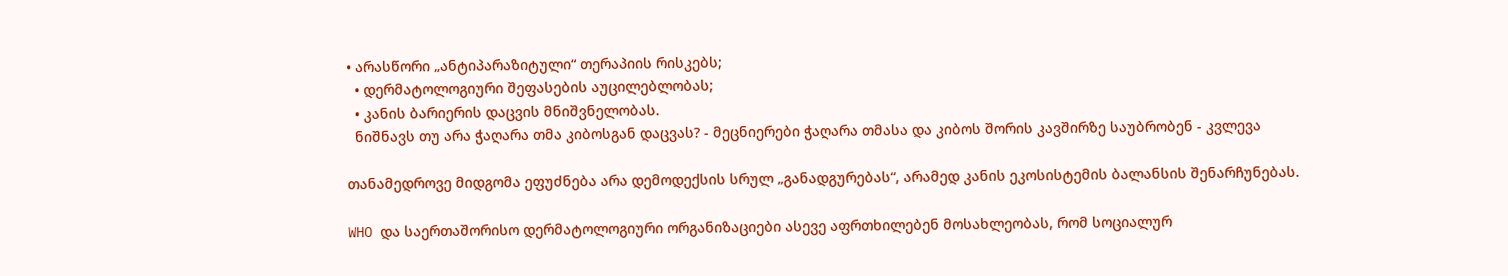• არასწორი „ანტიპარაზიტული“ თერაპიის რისკებს;
  • დერმატოლოგიური შეფასების აუცილებლობას;
  • კანის ბარიერის დაცვის მნიშვნელობას.
  ნიშნავს თუ არა ჭაღარა თმა კიბოსგან დაცვას? - მეცნიერები ჭაღარა თმასა და კიბოს შორის კავშირზე საუბრობენ - კვლევა

თანამედროვე მიდგომა ეფუძნება არა დემოდექსის სრულ „განადგურებას“, არამედ კანის ეკოსისტემის ბალანსის შენარჩუნებას.

WHO და საერთაშორისო დერმატოლოგიური ორგანიზაციები ასევე აფრთხილებენ მოსახლეობას, რომ სოციალურ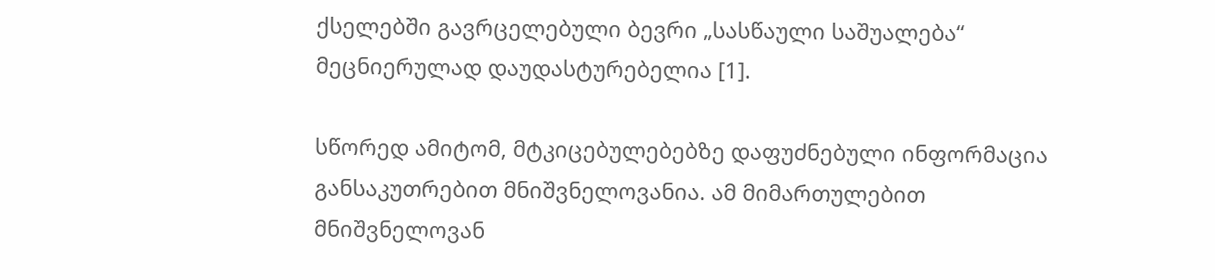ქსელებში გავრცელებული ბევრი „სასწაული საშუალება“ მეცნიერულად დაუდასტურებელია [1].

სწორედ ამიტომ, მტკიცებულებებზე დაფუძნებული ინფორმაცია განსაკუთრებით მნიშვნელოვანია. ამ მიმართულებით მნიშვნელოვან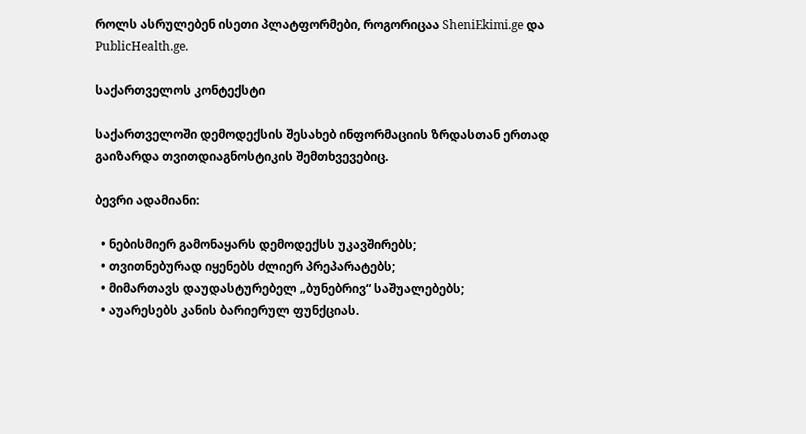როლს ასრულებენ ისეთი პლატფორმები, როგორიცაა SheniEkimi.ge და PublicHealth.ge.

საქართველოს კონტექსტი

საქართველოში დემოდექსის შესახებ ინფორმაციის ზრდასთან ერთად გაიზარდა თვითდიაგნოსტიკის შემთხვევებიც.

ბევრი ადამიანი:

  • ნებისმიერ გამონაყარს დემოდექსს უკავშირებს;
  • თვითნებურად იყენებს ძლიერ პრეპარატებს;
  • მიმართავს დაუდასტურებელ „ბუნებრივ“ საშუალებებს;
  • აუარესებს კანის ბარიერულ ფუნქციას.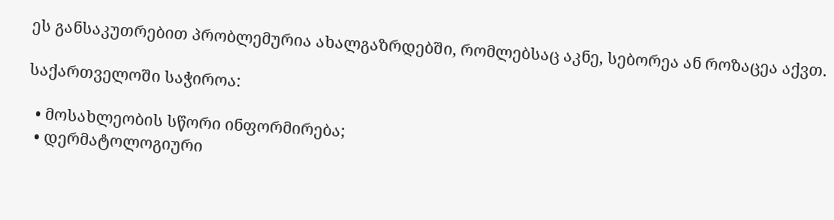ეს განსაკუთრებით პრობლემურია ახალგაზრდებში, რომლებსაც აკნე, სებორეა ან როზაცეა აქვთ.

საქართველოში საჭიროა:

  • მოსახლეობის სწორი ინფორმირება;
  • დერმატოლოგიური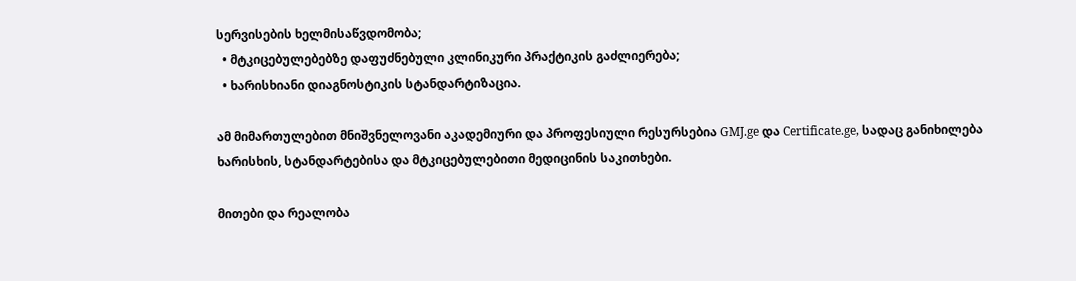სერვისების ხელმისაწვდომობა;
  • მტკიცებულებებზე დაფუძნებული კლინიკური პრაქტიკის გაძლიერება;
  • ხარისხიანი დიაგნოსტიკის სტანდარტიზაცია.

ამ მიმართულებით მნიშვნელოვანი აკადემიური და პროფესიული რესურსებია GMJ.ge და Certificate.ge, სადაც განიხილება ხარისხის, სტანდარტებისა და მტკიცებულებითი მედიცინის საკითხები.

მითები და რეალობა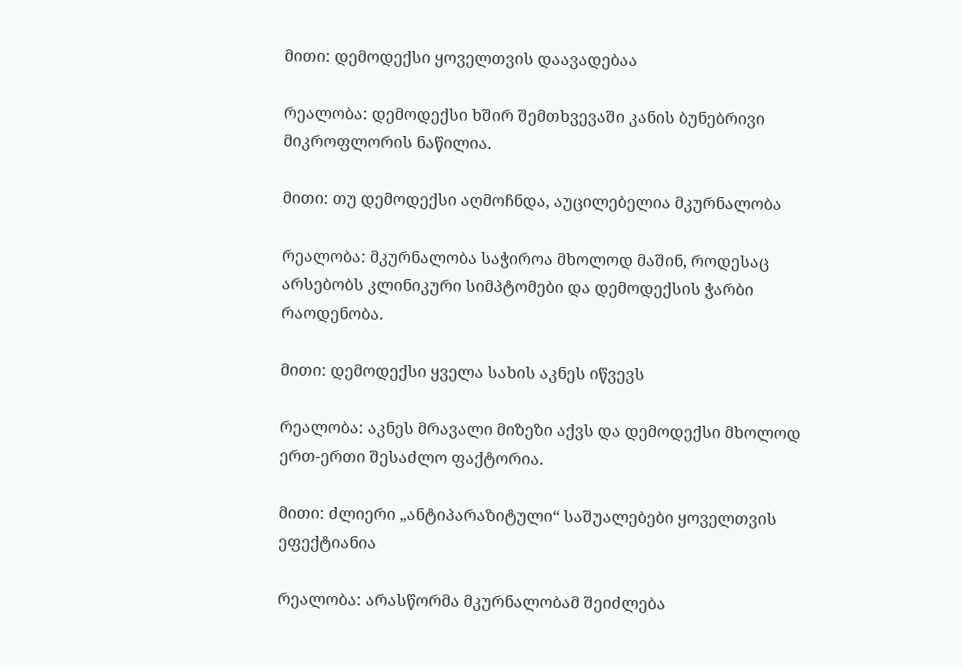მითი: დემოდექსი ყოველთვის დაავადებაა

რეალობა: დემოდექსი ხშირ შემთხვევაში კანის ბუნებრივი მიკროფლორის ნაწილია.

მითი: თუ დემოდექსი აღმოჩნდა, აუცილებელია მკურნალობა

რეალობა: მკურნალობა საჭიროა მხოლოდ მაშინ, როდესაც არსებობს კლინიკური სიმპტომები და დემოდექსის ჭარბი რაოდენობა.

მითი: დემოდექსი ყველა სახის აკნეს იწვევს

რეალობა: აკნეს მრავალი მიზეზი აქვს და დემოდექსი მხოლოდ ერთ-ერთი შესაძლო ფაქტორია.

მითი: ძლიერი „ანტიპარაზიტული“ საშუალებები ყოველთვის ეფექტიანია

რეალობა: არასწორმა მკურნალობამ შეიძლება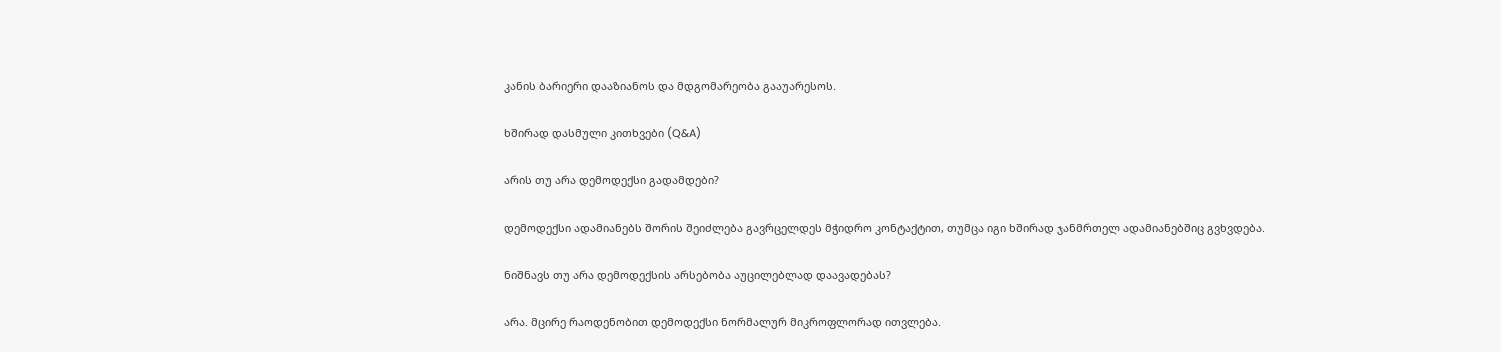კანის ბარიერი დააზიანოს და მდგომარეობა გააუარესოს.

ხშირად დასმული კითხვები (Q&A)

არის თუ არა დემოდექსი გადამდები?

დემოდექსი ადამიანებს შორის შეიძლება გავრცელდეს მჭიდრო კონტაქტით, თუმცა იგი ხშირად ჯანმრთელ ადამიანებშიც გვხვდება.

ნიშნავს თუ არა დემოდექსის არსებობა აუცილებლად დაავადებას?

არა. მცირე რაოდენობით დემოდექსი ნორმალურ მიკროფლორად ითვლება.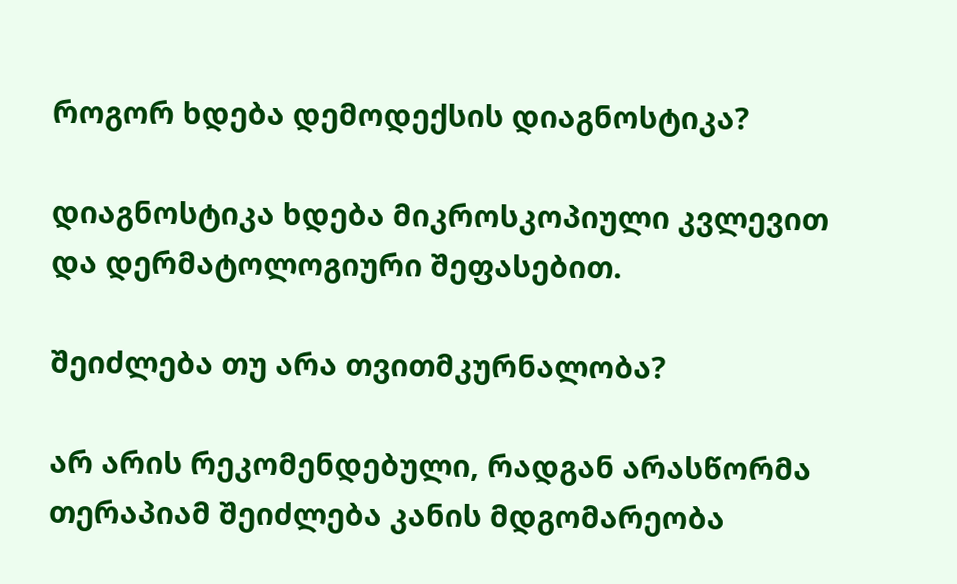როგორ ხდება დემოდექსის დიაგნოსტიკა?

დიაგნოსტიკა ხდება მიკროსკოპიული კვლევით და დერმატოლოგიური შეფასებით.

შეიძლება თუ არა თვითმკურნალობა?

არ არის რეკომენდებული, რადგან არასწორმა თერაპიამ შეიძლება კანის მდგომარეობა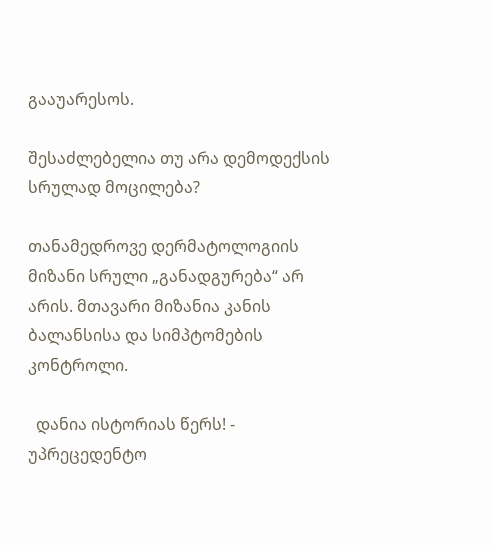გააუარესოს.

შესაძლებელია თუ არა დემოდექსის სრულად მოცილება?

თანამედროვე დერმატოლოგიის მიზანი სრული „განადგურება“ არ არის. მთავარი მიზანია კანის ბალანსისა და სიმპტომების კონტროლი.

  დანია ისტორიას წერს! - უპრეცედენტო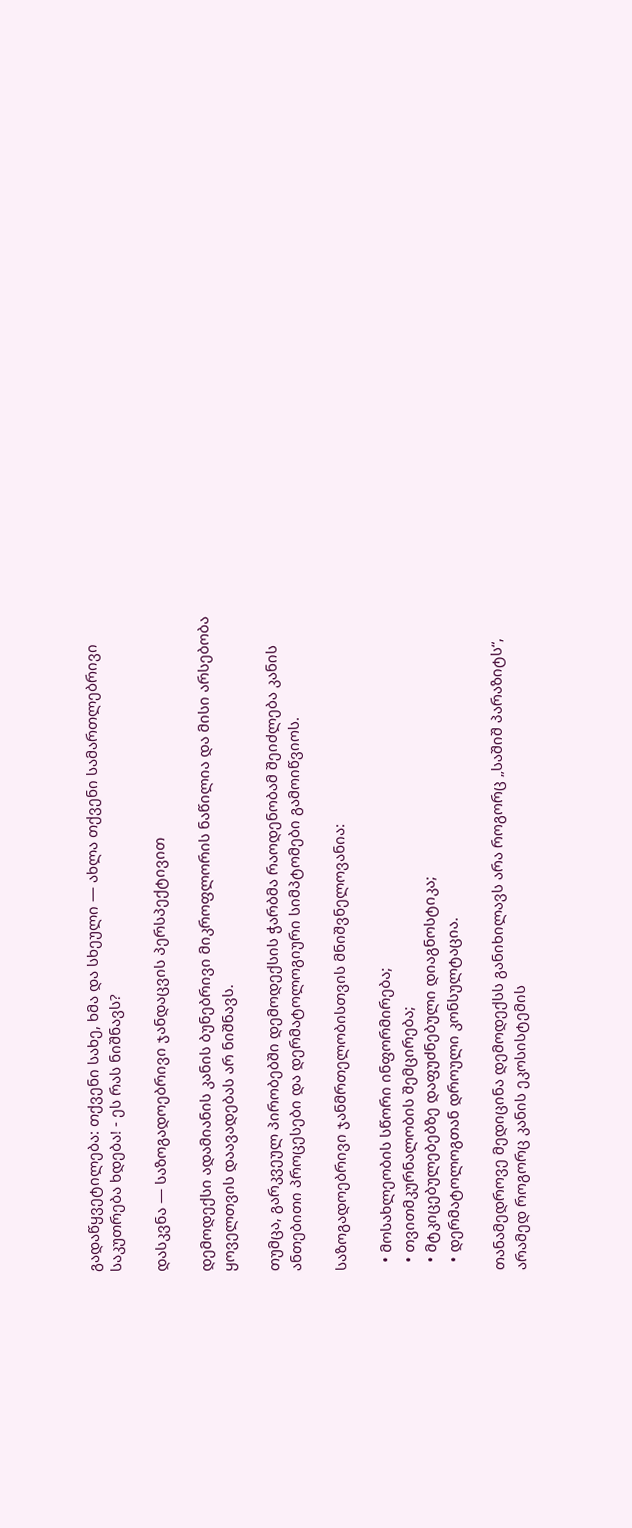გადაწყვეტილება: თქვენი სახე, ხმა და სხეული — ახლა თქვენი სამართლებრივი საკუთრება ხდება! - ეს რას ნიშნავს?

დასკვნა — საზოგადოებრივი ჯანდაცვის პერსპექტივით

დემოდექსი ადამიანის კანის ბუნებრივი მიკროფლორის ნაწილია და მისი არსებობა ყოველთვის დაავადებას არ ნიშნავს.

თუმცა, გარკვეულ პირობებში დემოდექსის ჭარბმა რაოდენობამ შეიძლება კანის ანთებითი პროცესები და დერმატოლოგიური სიმპტომები გამოიწვიოს.

საზოგადოებრივი ჯანმრთელობისთვის მნიშვნელოვანია:

  • მოსახლეობის სწორი ინფორმირება;
  • თვითმკურნალობის შემცირება;
  • მტკიცებულებებზე დაფუძნებული დიაგნოსტიკა;
  • დერმატოლოგთან დროული კონსულტაცია.

თანამედროვე მედიცინა დემოდექსს განიხილავს არა როგორც „საშიშ პარაზიტს“, არამედ როგორც კანის ეკოსისტემის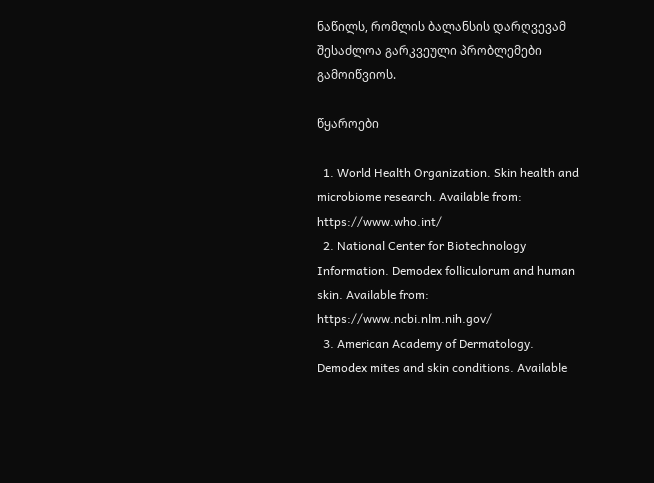ნაწილს, რომლის ბალანსის დარღვევამ შესაძლოა გარკვეული პრობლემები გამოიწვიოს.

წყაროები

  1. World Health Organization. Skin health and microbiome research. Available from: https://www.who.int/
  2. National Center for Biotechnology Information. Demodex folliculorum and human skin. Available from: https://www.ncbi.nlm.nih.gov/
  3. American Academy of Dermatology. Demodex mites and skin conditions. Available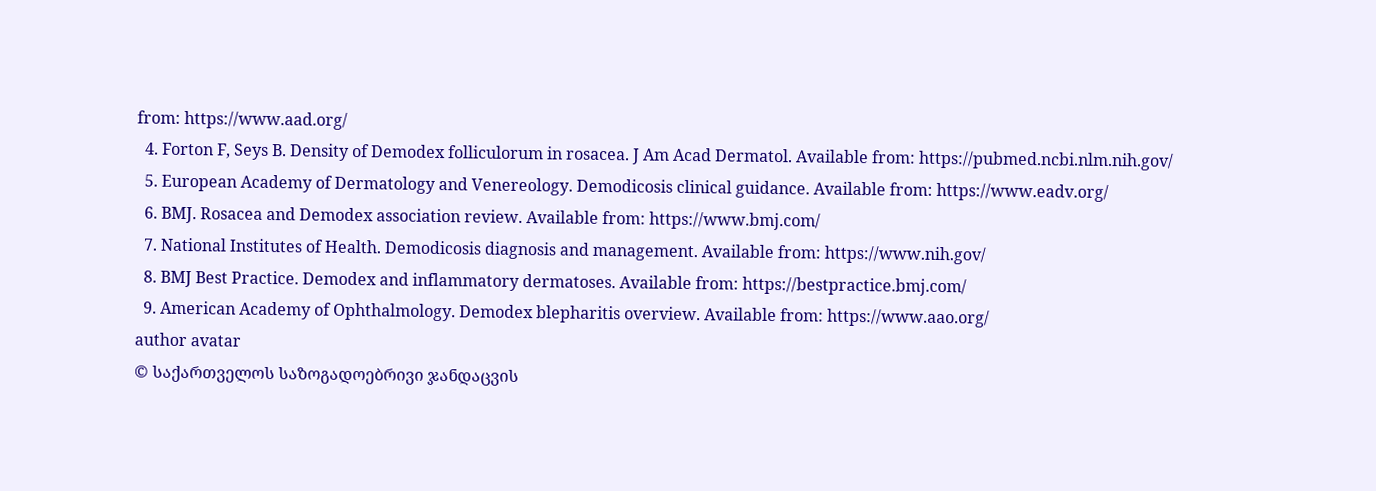from: https://www.aad.org/
  4. Forton F, Seys B. Density of Demodex folliculorum in rosacea. J Am Acad Dermatol. Available from: https://pubmed.ncbi.nlm.nih.gov/
  5. European Academy of Dermatology and Venereology. Demodicosis clinical guidance. Available from: https://www.eadv.org/
  6. BMJ. Rosacea and Demodex association review. Available from: https://www.bmj.com/
  7. National Institutes of Health. Demodicosis diagnosis and management. Available from: https://www.nih.gov/
  8. BMJ Best Practice. Demodex and inflammatory dermatoses. Available from: https://bestpractice.bmj.com/
  9. American Academy of Ophthalmology. Demodex blepharitis overview. Available from: https://www.aao.org/
author avatar
© საქართველოს საზოგადოებრივი ჯანდაცვის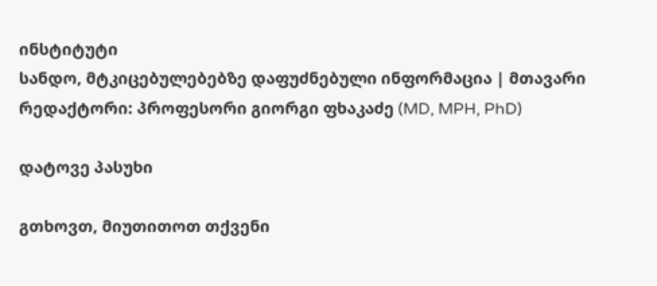ინსტიტუტი
სანდო, მტკიცებულებებზე დაფუძნებული ინფორმაცია | მთავარი რედაქტორი: პროფესორი გიორგი ფხაკაძე (MD, MPH, PhD)

დატოვე პასუხი

გთხოვთ, მიუთითოთ თქვენი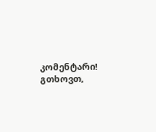კომენტარი!
გთხოვთ,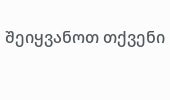შეიყვანოთ თქვენი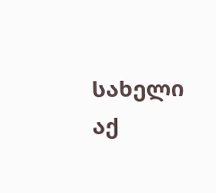სახელი აქ